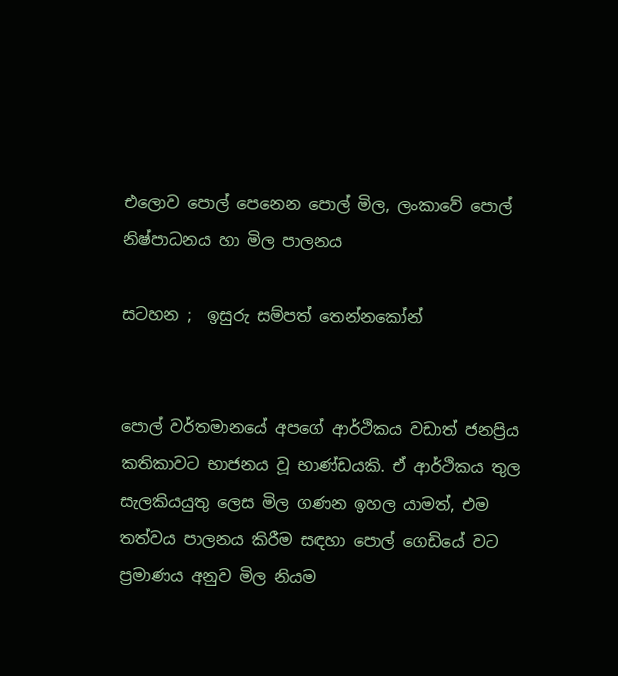එලොව පොල් පෙනෙන පොල් මිල, ලංකාවේ පොල් නිෂ්පාධනය හා මිල පාලනය

සටහන ;  ඉසුරු සම්පත් තෙන්නකෝන්


පොල් වර්තමානයේ අපගේ ආර්ථිකය වඩාත් ජනප්‍රිය කතිකාවට භාජනය වූ භාණ්ඩයකි. ඒ ආර්ථිකය තුල සැලකියයුතු ලෙස මිල ගණන ඉහල යාමත්, එම තත්වය පාලනය කිරීම සඳහා පොල් ගෙඩියේ වට ප්‍රමාණය අනුව මිල නියම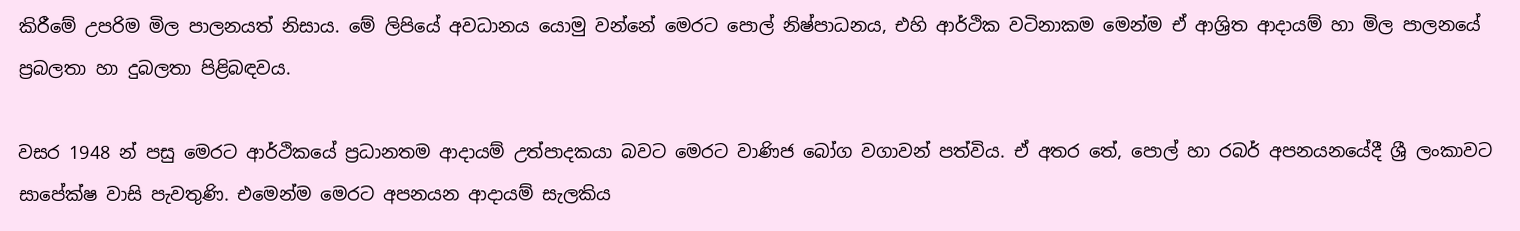කිරීමේ උපරිම මිල පාලනයත් නිසාය. මේ ලිපියේ අවධානය යොමු වන්නේ මෙරට පොල් නිෂ්පාධනය, එහි ආර්ථික වටිනාකම මෙන්ම ඒ ආශ්‍රිත ආදායම් හා මිල පාලනයේ ප්‍රබලතා හා දුබලතා පිළිබඳවය.

වසර 1948 න් පසු මෙරට ආර්ථිකයේ ප්‍රධානතම ආදායම් උත්පාදකයා බවට මෙරට වාණිජ බෝග වගාවන් පත්විය. ඒ අතර තේ, පොල් හා රබර් අපනයනයේදී ශ්‍රී ලංකාවට සාපේක්ෂ වාසි පැවතුණි. එමෙන්ම මෙරට අපනයන ආදායම් සැලකිය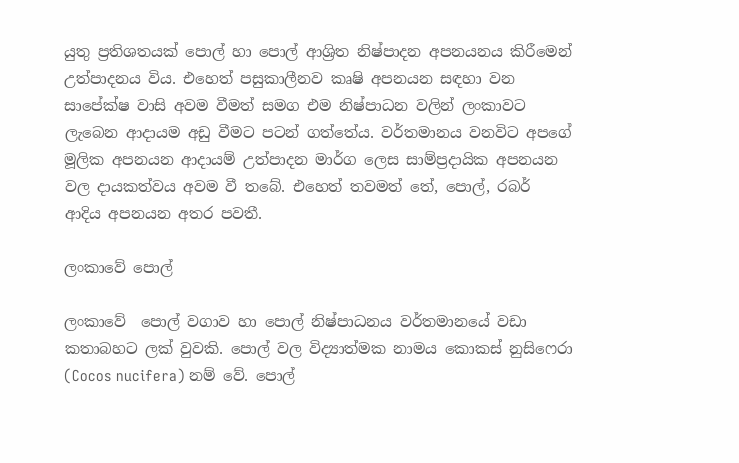යුතු ප්‍රතිශතයක් පොල් හා පොල් ආශ්‍රිත නිෂ්පාදන අපනයනය කිරීමෙන් උත්පාදනය විය. එහෙත් පසුකාලීනව කෘෂි අපනයන සඳහා වන සාපේක්ෂ වාසි අවම වීමත් සමග එම නිෂ්පාධන වලින් ලංකාවට ලැබෙන ආදායම අඩු වීමට පටන් ගත්තේය. වර්තමානය වනවිට අපගේ මූලික අපනයන ආදායම් උත්පාදන මාර්ග ලෙස සාම්ප්‍රදායික අපනයන වල දායකත්වය අවම වී තබේ. එහෙත් තවමත් තේ, පොල්, රබර් ආදිය අපනයන අතර පවතී.

ලංකාවේ පොල්

ලංකාවේ  පොල් වගාව හා පොල් නිෂ්පාධනය වර්තමානයේ වඩා කතාබහට ලක් වුවකි. පොල් වල විද්‍යාත්මක නාමය කොකස් නුසිෆෙරා (Cocos nucifera) නම් වේ. පොල්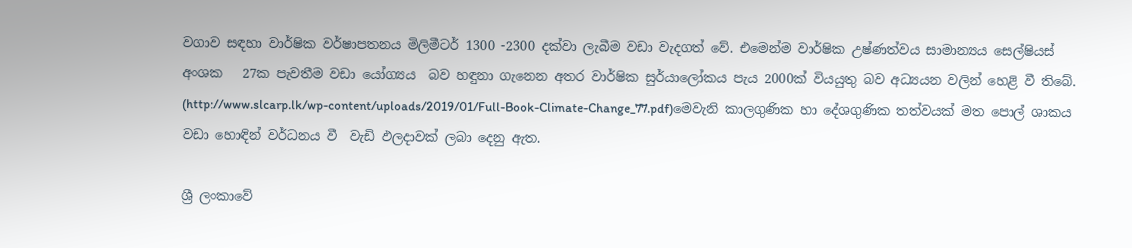වගාව සඳහා වාර්ෂික වර්ෂාපතනය මිලිමීටර් 1300 -2300 දක්වා ලැබීම වඩා වැදගත් වේ. එමෙන්ම වාර්ෂික උෂ්ණත්වය සාමාන්‍යය සෙල්ෂියස් අංශක   27ක පැවතීම වඩා යෝග්‍යය  බව හඳුනා ගැනෙන අතර වාර්ෂික සුර්යාලෝකය පැය 2000ක් වියයුතු බව අධ්‍යයන වලින් හෙළි වී තිබේ. (http://www.slcarp.lk/wp-content/uploads/2019/01/Full-Book-Climate-Change_77.pdf)මෙවැනි කාලගුණික හා දේශගුණික තත්වයක් මත පොල් ශාකය වඩා හොඳින් වර්ධනය වී  වැඩි ඵලදාවක් ලබා දෙනු ඇත.

ශ්‍රී ලංකාවේ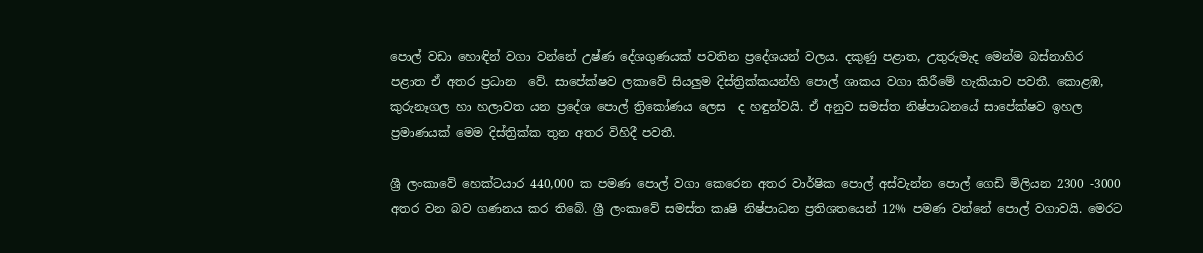පොල් වඩා හොඳින් වගා වන්නේ උෂ්ණ දේශගුණයක් පවතින ප්‍රදේශයන් වලය. දකුණු පළාත, උතුරුමැද මෙන්ම බස්නාහිර පළාත ඒ අතර ප්‍රධාන  වේ. සාපේක්ෂව ලකාවේ සියලුම දිස්ත්‍රික්කයන්හි පොල් ශාකය වගා කිරීමේ හැකියාව පවතී. කොළඹ, කුරුනෑගල හා හලාවත යන ප්‍රදේශ පොල් ත්‍රිකෝණය ලෙස  ද හඳුන්වයි. ඒ අනුව සමස්ත නිෂ්පාධනයේ සාපේක්ෂව ඉහල ප්‍රමාණයක් මෙම දිස්ත්‍රික්ක තුන අතර විහිදී පවතී.

ශ්‍රී ලංකාවේ හෙක්ටයාර 440,000 ක පමණ පොල් වගා කෙරෙන අතර වාර්ෂික පොල් අස්වැන්න පොල් ගෙඩි මිලියන 2300 -3000 අතර වන බව ගණනය කර තිබේ. ශ්‍රී ලංකාවේ සමස්ත කෘෂි නිෂ්පාධන ප්‍රතිශතයෙන් 12% පමණ වන්නේ පොල් වගාවයි. මෙරට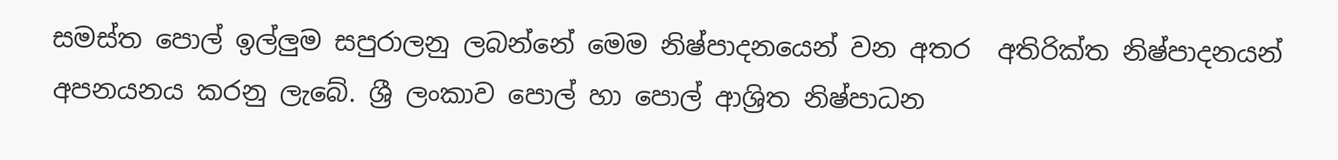සමස්ත පොල් ඉල්ලුම සපුරාලනු ලබන්නේ මෙම නිෂ්පාදනයෙන් වන අතර  අතිරික්ත නිෂ්පාදනයන් අපනයනය කරනු ලැබේ. ශ්‍රී ලංකාව පොල් හා පොල් ආශ්‍රිත නිෂ්පාධන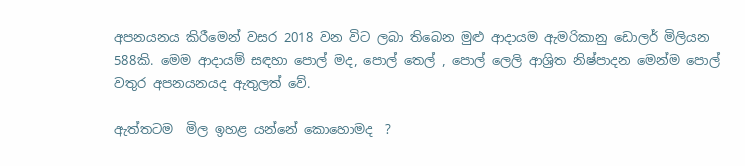අපනයනය කිරීමෙන් වසර 2018 වන විට ලබා තිබෙන මුළු ආදායම ඇමරිකානු ඩොලර් මිලියන 588කි. මෙම ආදායම් සඳහා පොල් මද, පොල් තෙල් , පොල් ලෙලි ආශ්‍රිත නිෂ්පාදන මෙන්ම පොල් වතුර අපනයනයද ඇතුලත් වේ.

ඇත්තටම  මිල ඉහළ යන්නේ කොහොමද  ?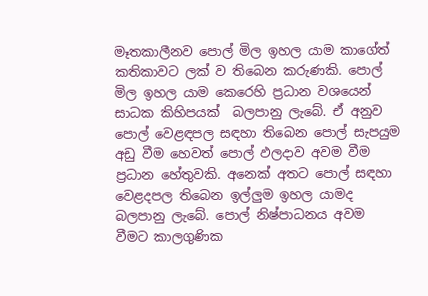මෑතකාලීනව පොල් මිල ඉහල යාම කාගේත් කතිකාවට ලක් ව තිබෙන කරුණකි. පොල් මිල ඉහල යාම කෙරෙහි ප්‍රධාන වශයෙන් සාධක කිහිපයක්  බලපානු ලැබේ. ඒ අනුව  පොල් වෙළඳපල සඳහා තිබෙන පොල් සැපයුම අඩු වීම හෙවත් පොල් ඵලදාව අවම වීම ප්‍රධාන හේතුවකි. අනෙක් අතට පොල් සඳහා වෙළදපල තිබෙන ඉල්ලුම ඉහල යාමද බලපානු ලැබේ. පොල් නිෂ්පාධනය අවම වීමට කාලගුණික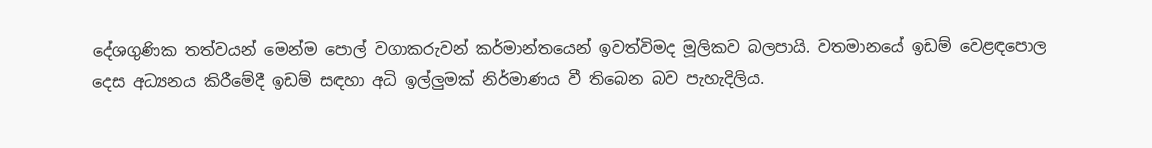දේශගුණික තත්වයන් මෙන්ම පොල් වගාකරුවන් කර්මාන්තයෙන් ඉවත්විමද මූලිකව බලපායි. වතමානයේ ඉඩම් වෙළඳපොල දෙස අධ්‍යනය කිරීමේදී ඉඩම් සඳහා අධි ඉල්ලුමක් නිර්මාණය වී තිබෙන බව පැහැදිලිය.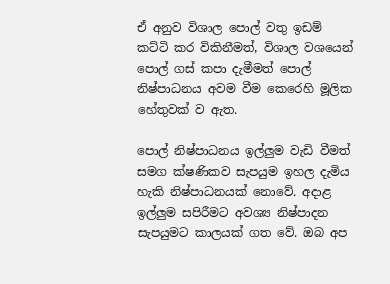ඒ අනුව විශාල පොල් වතු ඉඩම් කට්ටි කර විකිනීමත්, විශාල වශයෙන් පොල් ගස් කපා දැමීමත් පොල් නිෂ්පාධනය අවම වීම කෙරෙහි මූලික හේතුවක් ව ඇත.

පොල් නිෂ්පාධනය ඉල්ලුම වැඩි වීමත් සමග ක්ෂණිකව සැපයුම ඉහල දැමිය හැකි නිෂ්පාධනයක් නොවේ. අදාළ ඉල්ලුම සපිරීමට අවශ්‍ය නිෂ්පාදන සැපයුමට කාලයක් ගත වේ. ඔබ අප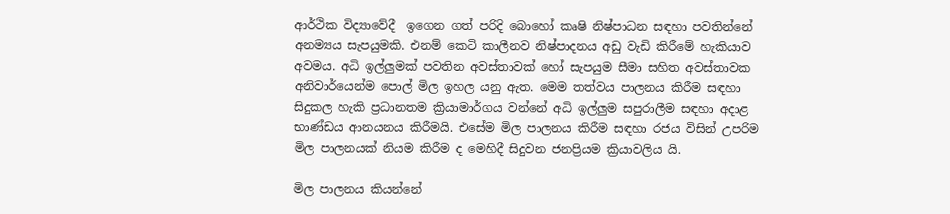ආර්ථික විද්‍යාවේදී  ඉගෙන ගත් පරිදි බොහෝ කෘෂි නිෂ්පාධන සඳහා පවතින්නේ අනම්‍යය සැපයුමකි. එනම් කෙටි කාලීනව නිෂ්පාදනය අඩු වැඩි කිරීමේ හැකියාව අවමය. අධි ඉල්ලුමක් පවතින අවස්තාවක් හෝ සැපයුම සීමා සහිත අවස්තාවක අනිවාර්යෙන්ම පොල් මිල ඉහල යනු ඇත. මෙම තත්වය පාලනය කිරීම සඳහා සිදුකල හැකි ප්‍රධානතම ක්‍රියාමාර්ගය වන්නේ අධි ඉල්ලුම සපුරාලීම සඳහා අදාළ භාණ්ඩය ආනයනය කිරීමයි. එසේම මිල පාලනය කිරීම සඳහා රජය විසින් උපරිම මිල පාලනයක් නියම කිරීම ද මෙහිදී සිදුවන ජනප්‍රියම ක්‍රියාවලිය යි.

මිල පාලනය කියන්නේ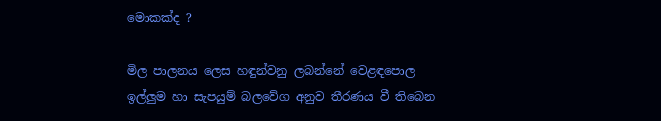මොකක්ද ?

මිල පාලනය ලෙස හඳුන්වනු ලබන්නේ වෙළඳපොල ඉල්ලුම හා සැපයුම් බලවේග අනුව තීරණය වී තිබෙන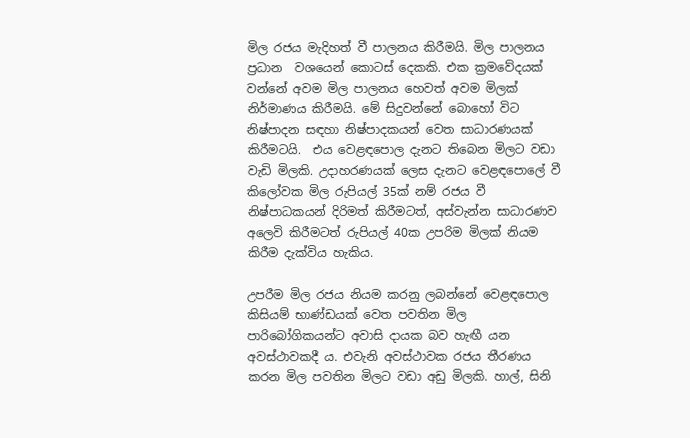මිල රජය මැදිහත් වී පාලනය කිරීමයි. මිල පාලනය ප්‍රධාන  වශයෙන් කොටස් දෙකකි. එක ක්‍රමවේදයක් වන්නේ අවම මිල පාලනය හෙවත් අවම මිලක් නිර්මාණය කිරීමයි. මේ සිදුවන්නේ බොහෝ විට නිෂ්පාදන සඳහා නිෂ්පාදකයන් වෙත සාධාරණයක් කිරීමටයි.  එය වෙළඳපොල දැනට තිබෙන මිලට වඩා වැඩි මිලකි. උදාහරණයක් ලෙස දැනට වෙළඳපොලේ වී කිලෝවක මිල රුපියල් 35ක් නම් රජය වී නිෂ්පාධකයන් දිරිමත් කිරීමටත්, අස්වැන්න සාධාරණව අලෙවි කිරීමටත් රුපියල් 40ක උපරිම මිලක් නියම කිරීම දැක්විය හැකිය.

උපරීම මිල රජය නියම කරනු ලබන්නේ වෙළඳපොල කිසියම් භාණ්ඩයක් වෙත පවතින මිල පාරිබෝගිකයන්ට අවාසි දායක බව හැඟී යන අවස්ථාවකදී ය. එවැනි අවස්ථාවක රජය තීරණය කරන මිල පවතින මිලට වඩා අඩු මිලකි. හාල්, සිනි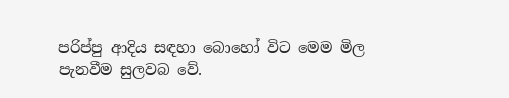පරිප්පු ආදිය සඳහා බොහෝ විට මෙම මිල පැනවීම සුලවබ වේ.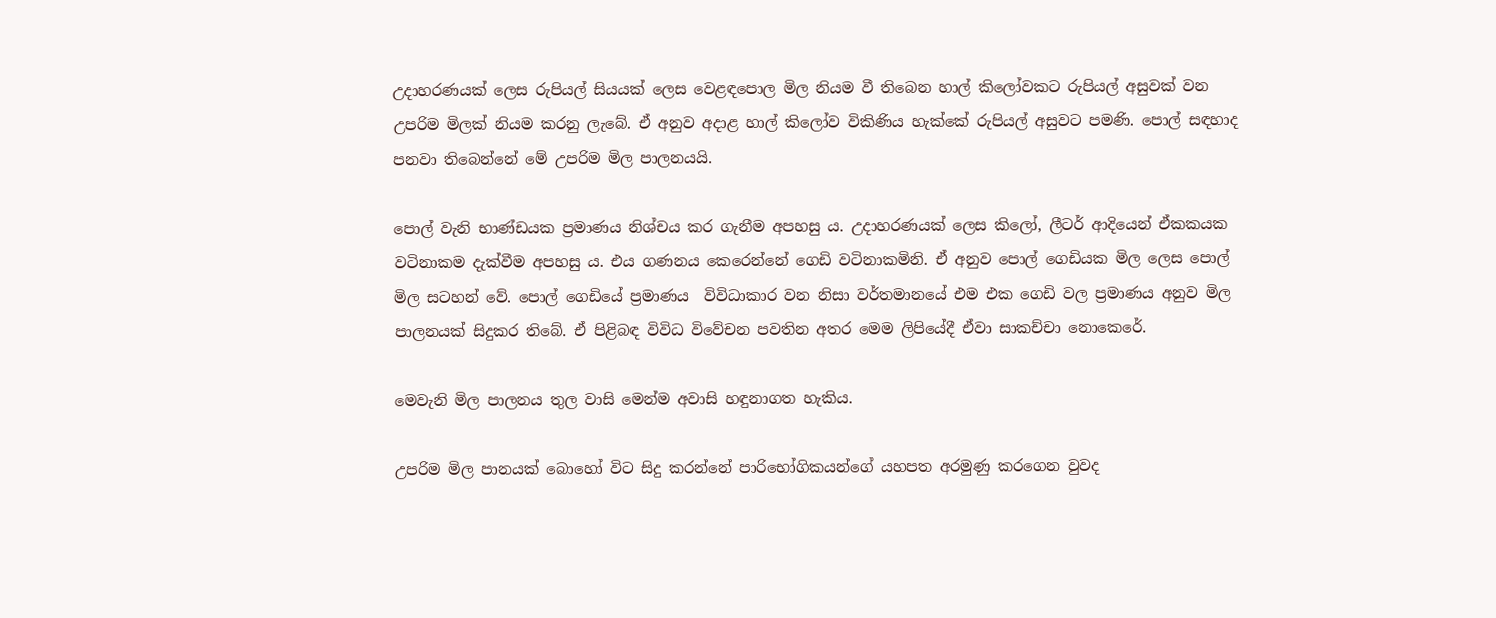උදාහරණයක් ලෙස රුපියල් සියයක් ලෙස වෙළඳපොල මිල නියම වී තිබෙන හාල් කිලෝවකට රුපියල් අසුවක් වන උපරිම මිලක් නියම කරනු ලැබේ. ඒ අනුව අදාළ හාල් කිලෝව විකිණිය හැක්කේ රුපියල් අසුවට පමණි. පොල් සඳහාද  පනවා තිබෙන්නේ මේ උපරිම මිල පාලනයයි.

පොල් වැනි භාණ්ඩයක ප්‍රමාණය නිශ්චය කර ගැනීම අපහසු ය. උදාහරණයක් ලෙස කිලෝ, ලීටර් ආදියෙන් ඒකකයක වටිනාකම දැක්වීම අපහසු ය. එය ගණනය කෙරෙන්නේ ගෙඩි වටිනාකමිනි. ඒ අනුව පොල් ගෙඩියක මිල ලෙස පොල් මිල සටහන් වේ. පොල් ගෙඩියේ ප්‍රමාණය  විවිධාකාර වන නිසා වර්තමානයේ එම එක ගෙඩි වල ප්‍රමාණය අනුව මිල පාලනයක් සිදුකර තිබේ. ඒ පිළිබඳ විවිධ විවේචන පවතින අතර මෙම ලිපියේදී ඒවා සාකච්චා නොකෙරේ.

මෙවැනි මිල පාලනය තුල වාසි මෙන්ම අවාසි හඳුනාගත හැකිය.

උපරිම මිල පානයක් බොහෝ විට සිදු කරන්නේ පාරිභෝගිකයන්ගේ යහපත අරමුණු කරගෙන වුවද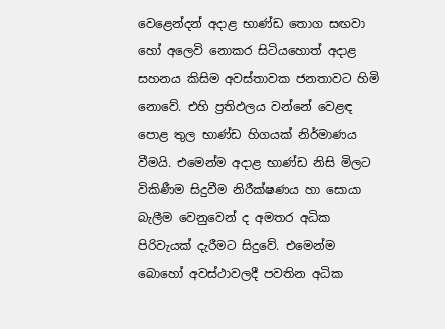වෙළෙන්දන් අදාළ භාණ්ඩ තොග සඟවා හෝ අලෙවි නොකර සිටියහොත් අදාළ සහනය කිසිම අවස්තාවක ජනතාවට හිමි නොවේ. එහි ප්‍රතිඵලය වන්නේ වෙළඳ පොළ තුල භාණ්ඩ හිගයක් නිර්මාණය වීමයි. එමෙන්ම අදාළ භාණ්ඩ නිසි මිලට විකිණීම සිදුවීම නිරීක්ෂණය හා සොයා බැලීම වෙනුවෙන් ද අමතර අධික පිරිවැයක් දැරීමට සිදුවේ. එමෙන්ම බොහෝ අවස්ථාවලදී පවතින අධික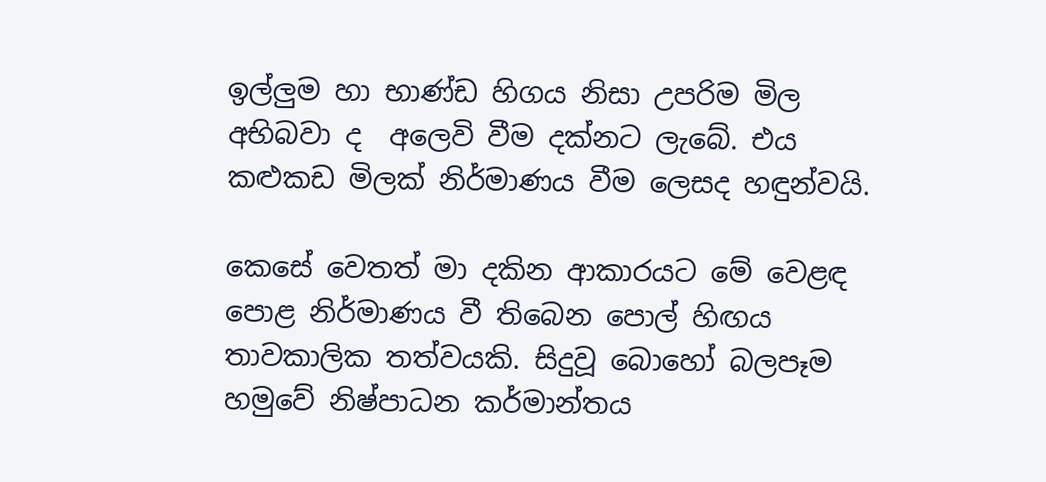ඉල්ලුම හා භාණ්ඩ හිගය නිසා උපරිම මිල අභිබවා ද  අලෙවි වීම දක්නට ලැබේ. එය කළුකඩ මිලක් නිර්මාණය වීම ලෙසද හඳුන්වයි.

කෙසේ වෙතත් මා දකින ආකාරයට මේ වෙළඳ පොළ නිර්මාණය වී තිබෙන පොල් හිඟය තාවකාලික තත්වයකි. සිදුවූ බොහෝ බලපෑම හමුවේ නිෂ්පාධන කර්මාන්තය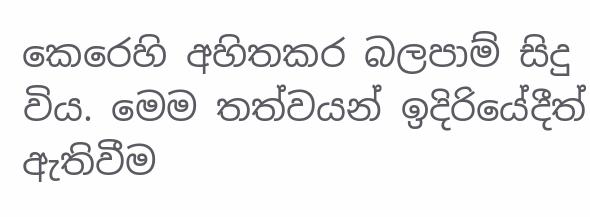කෙරෙහි අහිතකර බලපාම් සිදු විය. මෙම තත්වයන් ඉදිරියේදීත් ඇතිවීම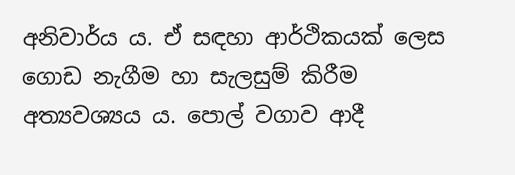අනිවාර්ය ය. ඒ සඳහා ආර්ථිකයක් ලෙස ගොඩ නැගීම හා සැලසුම් කිරීම අත්‍යවශ්‍යය ය. පොල් වගාව ආදී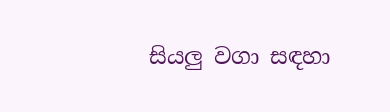සියලු වගා සඳහා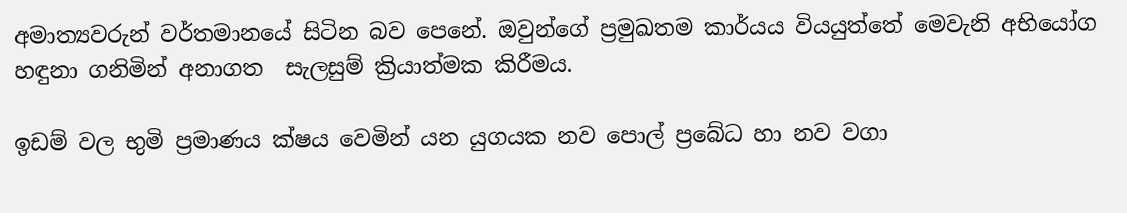අමාත්‍යවරුන් වර්තමානයේ සිටින බව පෙනේ. ඔවුන්ගේ ප්‍රමුඛතම කාර්යය වියයුත්තේ මෙවැනි අභියෝග හඳුනා ගනිමින් අනාගත  සැලසුම් ක්‍රියාත්මක කිරීමය.

ඉඩම් වල භුමි ප්‍රමාණය ක්ෂය වෙමින් යන යුගයක නව පොල් ප්‍රබේධ හා නව වගා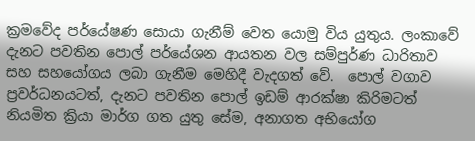ක්‍රමවේද පර්යේෂණ සොයා ගැනීම් වෙත යොමු විය යුතුය. ලංකාවේ දැනට පවතින පොල් පර්යේශන ආයතන වල සම්පුර්ණ ධාරිතාව සහ සහයෝගය ලබා ගැනීම මෙහිදී වැදගත් වේ.  පොල් වගාව ප්‍රවර්ධනයටත්, දැනට පවතින පොල් ඉඩම් ආරක්ෂා කිරිමටත් නියමිත ක්‍රියා මාර්ග ගත යුතු සේම, අනාගත අභියෝග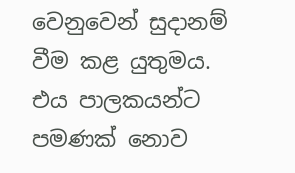වෙනුවෙන් සුදානම් වීම කළ යුතුමය. එය පාලකයන්ට පමණක් නොව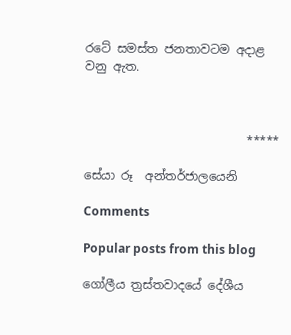රටේ සමස්ත ජනතාවටම අදාළ වනු ඇත.



                           *****

සේයා රූ  අන්තර්ජාලයෙනි

Comments

Popular posts from this blog

ගෝලීය ත්‍රස්‌තවාදයේ දේශීය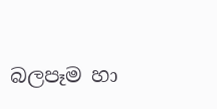බලපෑම හා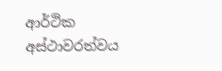ආර්ථික අස්ථාවරත්වය